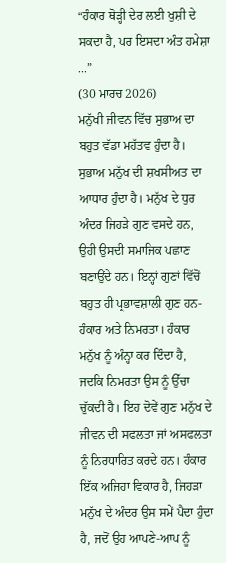“ਹੰਕਾਰ ਥੋੜ੍ਹੀ ਦੇਰ ਲਈ ਖੁਸ਼ੀ ਦੇ ਸਕਦਾ ਹੈ, ਪਰ ਇਸਦਾ ਅੰਤ ਹਮੇਸ਼ਾ ...”
(30 ਮਾਰਚ 2026)
ਮਨੁੱਖੀ ਜੀਵਨ ਵਿੱਚ ਸੁਭਾਅ ਦਾ ਬਹੁਤ ਵੱਡਾ ਮਹੱਤਵ ਹੁੰਦਾ ਹੈ। ਸੁਭਾਅ ਮਨੁੱਖ ਦੀ ਸ਼ਖਸੀਅਤ ਦਾ ਆਧਾਰ ਹੁੰਦਾ ਹੈ। ਮਨੁੱਖ ਦੇ ਧੁਰ ਅੰਦਰ ਜਿਹੜੇ ਗੁਣ ਵਸਦੇ ਹਨ, ਉਹੀ ਉਸਦੀ ਸਮਾਜਿਕ ਪਛਾਣ ਬਣਾਉਂਦੇ ਹਨ। ਇਨ੍ਹਾਂ ਗੁਣਾਂ ਵਿੱਚੋਂ ਬਹੁਤ ਹੀ ਪ੍ਰਭਾਵਸ਼ਾਲੀ ਗੁਣ ਹਨ- ਹੰਕਾਰ ਅਤੇ ਨਿਮਰਤਾ। ਹੰਕਾਰ ਮਨੁੱਖ ਨੂੰ ਅੰਨ੍ਹਾ ਕਰ ਦਿੰਦਾ ਹੈ, ਜਦਕਿ ਨਿਮਰਤਾ ਉਸ ਨੂੰ ਉੱਚਾ ਚੁੱਕਦੀ ਹੈ। ਇਹ ਦੋਵੇਂ ਗੁਣ ਮਨੁੱਖ ਦੇ ਜੀਵਨ ਦੀ ਸਫਲਤਾ ਜਾਂ ਅਸਫਲਤਾ ਨੂੰ ਨਿਰਧਾਰਿਤ ਕਰਦੇ ਹਨ। ਹੰਕਾਰ ਇੱਕ ਅਜਿਹਾ ਵਿਕਾਰ ਹੈ, ਜਿਹੜਾ ਮਨੁੱਖ ਦੇ ਅੰਦਰ ਉਸ ਸਮੇਂ ਪੈਦਾ ਹੁੰਦਾ ਹੈ, ਜਦੋਂ ਉਹ ਆਪਣੇ-ਆਪ ਨੂੰ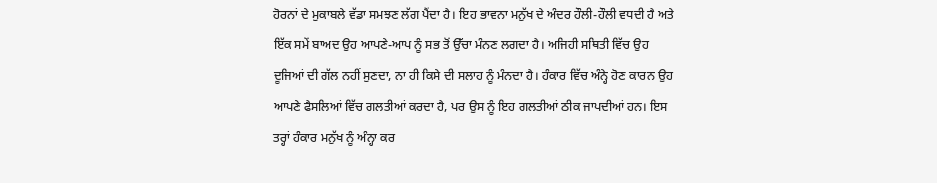ਹੋਰਨਾਂ ਦੇ ਮੁਕਾਬਲੇ ਵੱਡਾ ਸਮਝਣ ਲੱਗ ਪੈਂਦਾ ਹੈ। ਇਹ ਭਾਵਨਾ ਮਨੁੱਖ ਦੇ ਅੰਦਰ ਹੌਲੀ-ਹੌਲੀ ਵਧਦੀ ਹੈ ਅਤੇ ਇੱਕ ਸਮੇਂ ਬਾਅਦ ਉਹ ਆਪਣੇ-ਆਪ ਨੂੰ ਸਭ ਤੋਂ ਉੱਚਾ ਮੰਨਣ ਲਗਦਾ ਹੈ। ਅਜਿਹੀ ਸਥਿਤੀ ਵਿੱਚ ਉਹ ਦੂਜਿਆਂ ਦੀ ਗੱਲ ਨਹੀਂ ਸੁਣਦਾ, ਨਾ ਹੀ ਕਿਸੇ ਦੀ ਸਲਾਹ ਨੂੰ ਮੰਨਦਾ ਹੈ। ਹੰਕਾਰ ਵਿੱਚ ਅੰਨ੍ਹੇ ਹੋਣ ਕਾਰਨ ਉਹ ਆਪਣੇ ਫੈਸਲਿਆਂ ਵਿੱਚ ਗਲਤੀਆਂ ਕਰਦਾ ਹੈ, ਪਰ ਉਸ ਨੂੰ ਇਹ ਗਲਤੀਆਂ ਠੀਕ ਜਾਪਦੀਆਂ ਹਨ। ਇਸ ਤਰ੍ਹਾਂ ਹੰਕਾਰ ਮਨੁੱਖ ਨੂੰ ਅੰਨ੍ਹਾ ਕਰ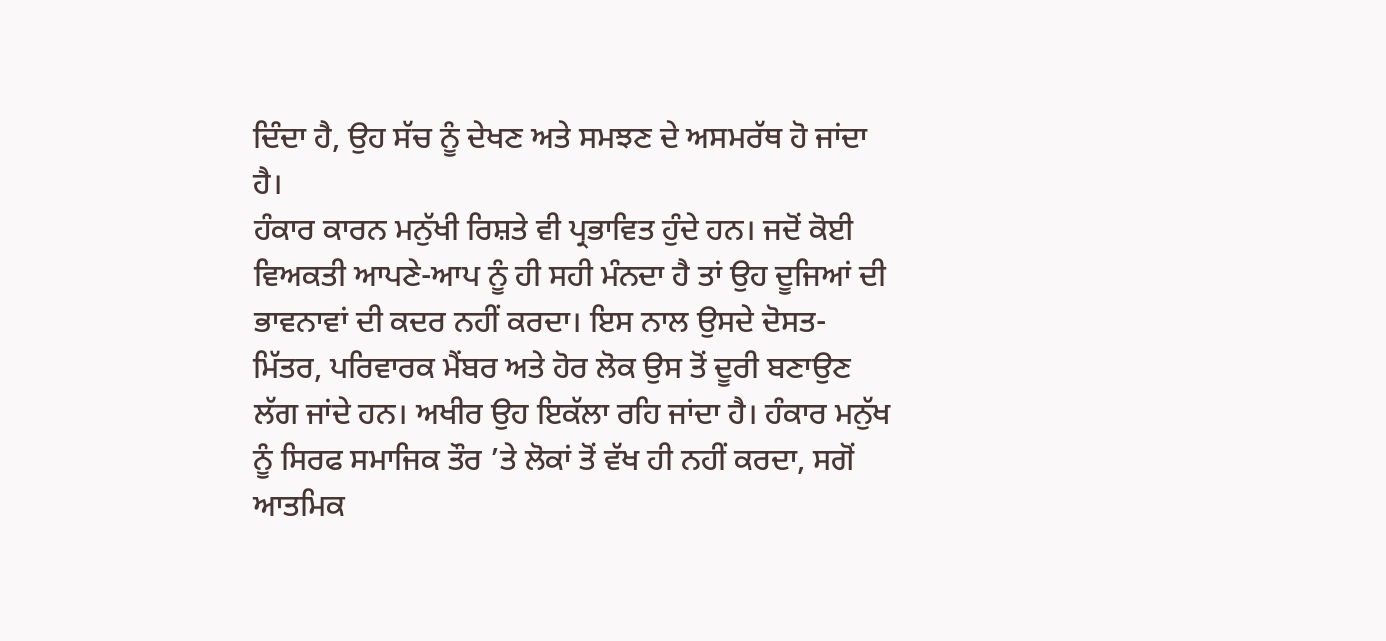ਦਿੰਦਾ ਹੈ, ਉਹ ਸੱਚ ਨੂੰ ਦੇਖਣ ਅਤੇ ਸਮਝਣ ਦੇ ਅਸਮਰੱਥ ਹੋ ਜਾਂਦਾ ਹੈ।
ਹੰਕਾਰ ਕਾਰਨ ਮਨੁੱਖੀ ਰਿਸ਼ਤੇ ਵੀ ਪ੍ਰਭਾਵਿਤ ਹੁੰਦੇ ਹਨ। ਜਦੋਂ ਕੋਈ ਵਿਅਕਤੀ ਆਪਣੇ-ਆਪ ਨੂੰ ਹੀ ਸਹੀ ਮੰਨਦਾ ਹੈ ਤਾਂ ਉਹ ਦੂਜਿਆਂ ਦੀ ਭਾਵਨਾਵਾਂ ਦੀ ਕਦਰ ਨਹੀਂ ਕਰਦਾ। ਇਸ ਨਾਲ ਉਸਦੇ ਦੋਸਤ-ਮਿੱਤਰ, ਪਰਿਵਾਰਕ ਮੈਂਬਰ ਅਤੇ ਹੋਰ ਲੋਕ ਉਸ ਤੋਂ ਦੂਰੀ ਬਣਾਉਣ ਲੱਗ ਜਾਂਦੇ ਹਨ। ਅਖੀਰ ਉਹ ਇਕੱਲਾ ਰਹਿ ਜਾਂਦਾ ਹੈ। ਹੰਕਾਰ ਮਨੁੱਖ ਨੂੰ ਸਿਰਫ ਸਮਾਜਿਕ ਤੌਰ ’ਤੇ ਲੋਕਾਂ ਤੋਂ ਵੱਖ ਹੀ ਨਹੀਂ ਕਰਦਾ, ਸਗੋਂ ਆਤਮਿਕ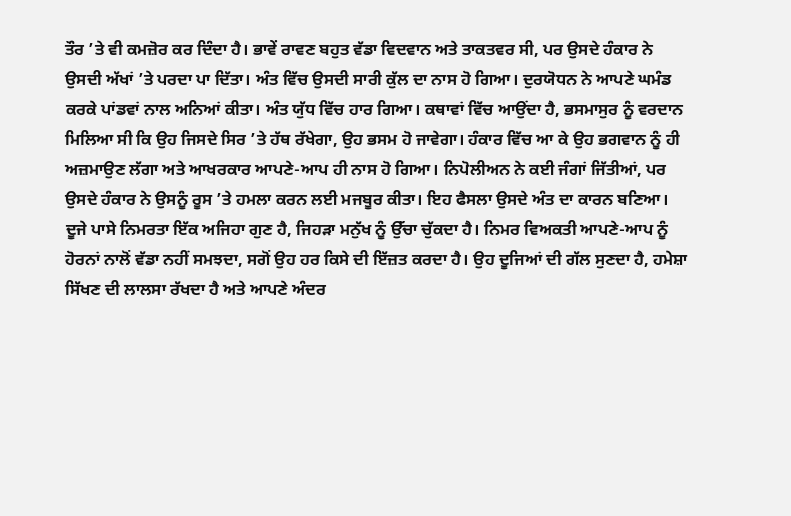ਤੌਰ ’ਤੇ ਵੀ ਕਮਜ਼ੋਰ ਕਰ ਦਿੰਦਾ ਹੈ। ਭਾਵੇਂ ਰਾਵਣ ਬਹੁਤ ਵੱਡਾ ਵਿਦਵਾਨ ਅਤੇ ਤਾਕਤਵਰ ਸੀ, ਪਰ ਉਸਦੇ ਹੰਕਾਰ ਨੇ ਉਸਦੀ ਅੱਖਾਂ ’ਤੇ ਪਰਦਾ ਪਾ ਦਿੱਤਾ। ਅੰਤ ਵਿੱਚ ਉਸਦੀ ਸਾਰੀ ਕੁੱਲ ਦਾ ਨਾਸ ਹੋ ਗਿਆ। ਦੁਰਯੋਧਨ ਨੇ ਆਪਣੇ ਘਮੰਡ ਕਰਕੇ ਪਾਂਡਵਾਂ ਨਾਲ ਅਨਿਆਂ ਕੀਤਾ। ਅੰਤ ਯੁੱਧ ਵਿੱਚ ਹਾਰ ਗਿਆ। ਕਥਾਵਾਂ ਵਿੱਚ ਆਉਂਦਾ ਹੈ, ਭਸਮਾਸੁਰ ਨੂੰ ਵਰਦਾਨ ਮਿਲਿਆ ਸੀ ਕਿ ਉਹ ਜਿਸਦੇ ਸਿਰ ’ਤੇ ਹੱਥ ਰੱਖੇਗਾ, ਉਹ ਭਸਮ ਹੋ ਜਾਵੇਗਾ। ਹੰਕਾਰ ਵਿੱਚ ਆ ਕੇ ਉਹ ਭਗਵਾਨ ਨੂੰ ਹੀ ਅਜ਼ਮਾਉਣ ਲੱਗਾ ਅਤੇ ਆਖਰਕਾਰ ਆਪਣੇ-ਆਪ ਹੀ ਨਾਸ ਹੋ ਗਿਆ। ਨਿਪੋਲੀਅਨ ਨੇ ਕਈ ਜੰਗਾਂ ਜਿੱਤੀਆਂ, ਪਰ ਉਸਦੇ ਹੰਕਾਰ ਨੇ ਉਸਨੂੰ ਰੂਸ ’ਤੇ ਹਮਲਾ ਕਰਨ ਲਈ ਮਜਬੂਰ ਕੀਤਾ। ਇਹ ਫੈਸਲਾ ਉਸਦੇ ਅੰਤ ਦਾ ਕਾਰਨ ਬਣਿਆ।
ਦੂਜੇ ਪਾਸੇ ਨਿਮਰਤਾ ਇੱਕ ਅਜਿਹਾ ਗੁਣ ਹੈ, ਜਿਹੜਾ ਮਨੁੱਖ ਨੂੰ ਉੱਚਾ ਚੁੱਕਦਾ ਹੈ। ਨਿਮਰ ਵਿਅਕਤੀ ਆਪਣੇ-ਆਪ ਨੂੰ ਹੋਰਨਾਂ ਨਾਲੋਂ ਵੱਡਾ ਨਹੀਂ ਸਮਝਦਾ, ਸਗੋਂ ਉਹ ਹਰ ਕਿਸੇ ਦੀ ਇੱਜ਼ਤ ਕਰਦਾ ਹੈ। ਉਹ ਦੂਜਿਆਂ ਦੀ ਗੱਲ ਸੁਣਦਾ ਹੈ, ਹਮੇਸ਼ਾ ਸਿੱਖਣ ਦੀ ਲਾਲਸਾ ਰੱਖਦਾ ਹੈ ਅਤੇ ਆਪਣੇ ਅੰਦਰ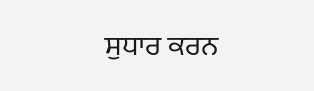ਸੁਧਾਰ ਕਰਨ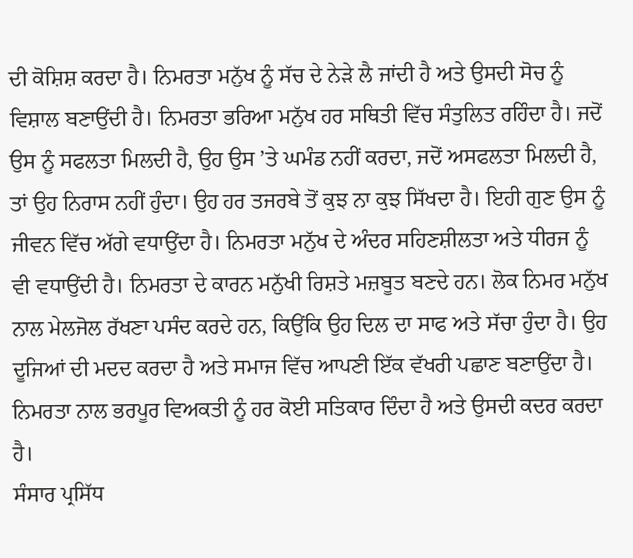ਦੀ ਕੋਸ਼ਿਸ਼ ਕਰਦਾ ਹੈ। ਨਿਮਰਤਾ ਮਨੁੱਖ ਨੂੰ ਸੱਚ ਦੇ ਨੇੜੇ ਲੈ ਜਾਂਦੀ ਹੈ ਅਤੇ ਉਸਦੀ ਸੋਚ ਨੂੰ ਵਿਸ਼ਾਲ ਬਣਾਉਂਦੀ ਹੈ। ਨਿਮਰਤਾ ਭਰਿਆ ਮਨੁੱਖ ਹਰ ਸਥਿਤੀ ਵਿੱਚ ਸੰਤੁਲਿਤ ਰਹਿੰਦਾ ਹੈ। ਜਦੋਂ ਉਸ ਨੂੰ ਸਫਲਤਾ ਮਿਲਦੀ ਹੈ, ਉਹ ਉਸ ’ਤੇ ਘਮੰਡ ਨਹੀਂ ਕਰਦਾ, ਜਦੋਂ ਅਸਫਲਤਾ ਮਿਲਦੀ ਹੈ, ਤਾਂ ਉਹ ਨਿਰਾਸ ਨਹੀਂ ਹੁੰਦਾ। ਉਹ ਹਰ ਤਜਰਬੇ ਤੋਂ ਕੁਝ ਨਾ ਕੁਝ ਸਿੱਖਦਾ ਹੈ। ਇਹੀ ਗੁਣ ਉਸ ਨੂੰ ਜੀਵਨ ਵਿੱਚ ਅੱਗੇ ਵਧਾਉਂਦਾ ਹੈ। ਨਿਮਰਤਾ ਮਨੁੱਖ ਦੇ ਅੰਦਰ ਸਹਿਣਸ਼ੀਲਤਾ ਅਤੇ ਧੀਰਜ ਨੂੰ ਵੀ ਵਧਾਉਂਦੀ ਹੈ। ਨਿਮਰਤਾ ਦੇ ਕਾਰਨ ਮਨੁੱਖੀ ਰਿਸ਼ਤੇ ਮਜ਼ਬੂਤ ਬਣਦੇ ਹਨ। ਲੋਕ ਨਿਮਰ ਮਨੁੱਖ ਨਾਲ ਮੇਲਜੋਲ ਰੱਖਣਾ ਪਸੰਦ ਕਰਦੇ ਹਨ, ਕਿਉਂਕਿ ਉਹ ਦਿਲ ਦਾ ਸਾਫ ਅਤੇ ਸੱਚਾ ਹੁੰਦਾ ਹੈ। ਉਹ ਦੂਜਿਆਂ ਦੀ ਮਦਦ ਕਰਦਾ ਹੈ ਅਤੇ ਸਮਾਜ ਵਿੱਚ ਆਪਣੀ ਇੱਕ ਵੱਖਰੀ ਪਛਾਣ ਬਣਾਉਂਦਾ ਹੈ। ਨਿਮਰਤਾ ਨਾਲ ਭਰਪੂਰ ਵਿਅਕਤੀ ਨੂੰ ਹਰ ਕੋਈ ਸਤਿਕਾਰ ਦਿੰਦਾ ਹੈ ਅਤੇ ਉਸਦੀ ਕਦਰ ਕਰਦਾ ਹੈ।
ਸੰਸਾਰ ਪ੍ਰਸਿੱਧ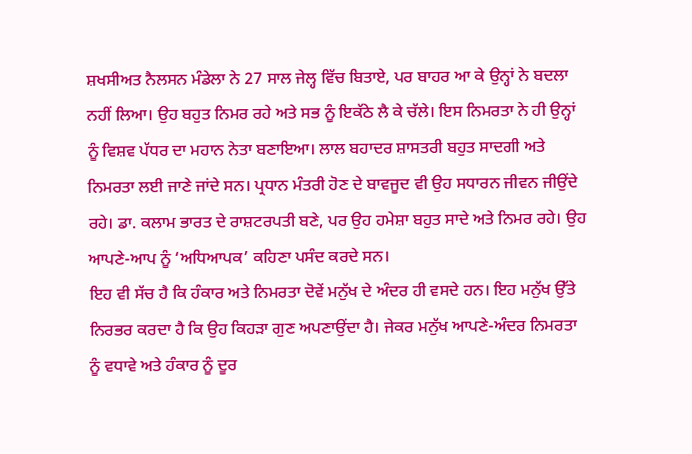ਸ਼ਖਸੀਅਤ ਨੈਲਸਨ ਮੰਡੇਲਾ ਨੇ 27 ਸਾਲ ਜੇਲ੍ਹ ਵਿੱਚ ਬਿਤਾਏ, ਪਰ ਬਾਹਰ ਆ ਕੇ ਉਨ੍ਹਾਂ ਨੇ ਬਦਲਾ ਨਹੀਂ ਲਿਆ। ਉਹ ਬਹੁਤ ਨਿਮਰ ਰਹੇ ਅਤੇ ਸਭ ਨੂੰ ਇਕੱਠੇ ਲੈ ਕੇ ਚੱਲੇ। ਇਸ ਨਿਮਰਤਾ ਨੇ ਹੀ ਉਨ੍ਹਾਂ ਨੂੰ ਵਿਸ਼ਵ ਪੱਧਰ ਦਾ ਮਹਾਨ ਨੇਤਾ ਬਣਾਇਆ। ਲਾਲ ਬਹਾਦਰ ਸ਼ਾਸਤਰੀ ਬਹੁਤ ਸਾਦਗੀ ਅਤੇ ਨਿਮਰਤਾ ਲਈ ਜਾਣੇ ਜਾਂਦੇ ਸਨ। ਪ੍ਰਧਾਨ ਮੰਤਰੀ ਹੋਣ ਦੇ ਬਾਵਜੂਦ ਵੀ ਉਹ ਸਧਾਰਨ ਜੀਵਨ ਜੀਉਂਦੇ ਰਹੇ। ਡਾ. ਕਲਾਮ ਭਾਰਤ ਦੇ ਰਾਸ਼ਟਰਪਤੀ ਬਣੇ, ਪਰ ਉਹ ਹਮੇਸ਼ਾ ਬਹੁਤ ਸਾਦੇ ਅਤੇ ਨਿਮਰ ਰਹੇ। ਉਹ ਆਪਣੇ-ਆਪ ਨੂੰ ‘ਅਧਿਆਪਕ’ ਕਹਿਣਾ ਪਸੰਦ ਕਰਦੇ ਸਨ।
ਇਹ ਵੀ ਸੱਚ ਹੈ ਕਿ ਹੰਕਾਰ ਅਤੇ ਨਿਮਰਤਾ ਦੋਵੇਂ ਮਨੁੱਖ ਦੇ ਅੰਦਰ ਹੀ ਵਸਦੇ ਹਨ। ਇਹ ਮਨੁੱਖ ਉੱਤੇ ਨਿਰਭਰ ਕਰਦਾ ਹੈ ਕਿ ਉਹ ਕਿਹੜਾ ਗੁਣ ਅਪਣਾਉਂਦਾ ਹੈ। ਜੇਕਰ ਮਨੁੱਖ ਆਪਣੇ-ਅੰਦਰ ਨਿਮਰਤਾ ਨੂੰ ਵਧਾਵੇ ਅਤੇ ਹੰਕਾਰ ਨੂੰ ਦੂਰ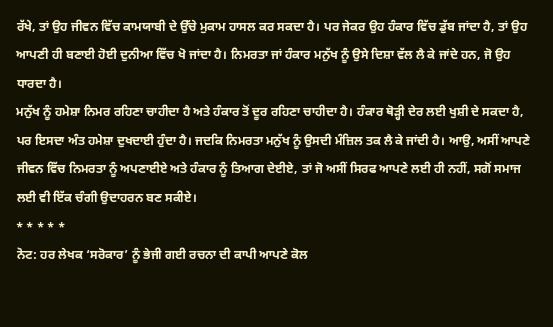ਰੱਖੇ, ਤਾਂ ਉਹ ਜੀਵਨ ਵਿੱਚ ਕਾਮਯਾਬੀ ਦੇ ਉੱਚੇ ਮੁਕਾਮ ਹਾਸਲ ਕਰ ਸਕਦਾ ਹੈ। ਪਰ ਜੇਕਰ ਉਹ ਹੰਕਾਰ ਵਿੱਚ ਡੁੱਬ ਜਾਂਦਾ ਹੈ, ਤਾਂ ਉਹ ਆਪਣੀ ਹੀ ਬਣਾਈ ਹੋਈ ਦੁਨੀਆ ਵਿੱਚ ਖੋ ਜਾਂਦਾ ਹੈ। ਨਿਮਰਤਾ ਜਾਂ ਹੰਕਾਰ ਮਨੁੱਖ ਨੂੰ ਉਸੇ ਦਿਸ਼ਾ ਵੱਲ ਲੈ ਕੇ ਜਾਂਦੇ ਹਨ, ਜੋ ਉਹ ਧਾਰਦਾ ਹੈ।
ਮਨੁੱਖ ਨੂੰ ਹਮੇਸ਼ਾ ਨਿਮਰ ਰਹਿਣਾ ਚਾਹੀਦਾ ਹੈ ਅਤੇ ਹੰਕਾਰ ਤੋਂ ਦੂਰ ਰਹਿਣਾ ਚਾਹੀਦਾ ਹੈ। ਹੰਕਾਰ ਥੋੜ੍ਹੀ ਦੇਰ ਲਈ ਖੁਸ਼ੀ ਦੇ ਸਕਦਾ ਹੈ, ਪਰ ਇਸਦਾ ਅੰਤ ਹਮੇਸ਼ਾ ਦੁਖਦਾਈ ਹੁੰਦਾ ਹੈ। ਜਦਕਿ ਨਿਮਰਤਾ ਮਨੁੱਖ ਨੂੰ ਉਸਦੀ ਮੰਜ਼ਿਲ ਤਕ ਲੈ ਕੇ ਜਾਂਦੀ ਹੈ। ਆਉ, ਅਸੀਂ ਆਪਣੇ ਜੀਵਨ ਵਿੱਚ ਨਿਮਰਤਾ ਨੂੰ ਅਪਣਾਈਏ ਅਤੇ ਹੰਕਾਰ ਨੂੰ ਤਿਆਗ ਦੇਈਏ, ਤਾਂ ਜੋ ਅਸੀਂ ਸਿਰਫ ਆਪਣੇ ਲਈ ਹੀ ਨਹੀਂ, ਸਗੋਂ ਸਮਾਜ ਲਈ ਵੀ ਇੱਕ ਚੰਗੀ ਉਦਾਹਰਨ ਬਣ ਸਕੀਏ।
* * * * *
ਨੋਟ: ਹਰ ਲੇਖਕ ‘ਸਰੋਕਾਰ’ ਨੂੰ ਭੇਜੀ ਗਈ ਰਚਨਾ ਦੀ ਕਾਪੀ ਆਪਣੇ ਕੋਲ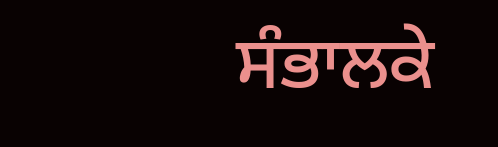ਸੰਭਾਲਕੇ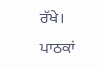ਰੱਖੇ।
ਪਾਠਕਾਂ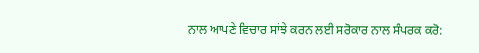ਨਾਲ ਆਪਣੇ ਵਿਚਾਰ ਸਾਂਝੇ ਕਰਨ ਲਈ ਸਰੋਕਾਰ ਨਾਲ ਸੰਪਰਕ ਕਰੋ: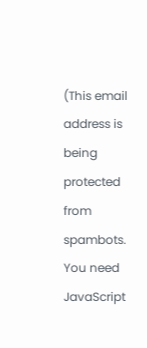(This email address is being protected from spambots. You need JavaScript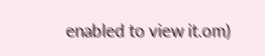enabled to view it.om)